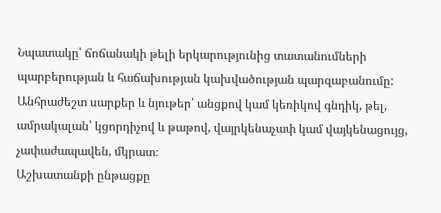Նպատակը՝ ճոճանակի թելի երկարությունից տատանումների պարբերության և հաճախության կախվածության պարզաբանումը:
Անհրաժեշտ սարքեր և նյութեր՝ անցքով կամ կեռիկով գնդիկ, թել, ամրակալան՝ կցորդիչով և թաթով, վայրկենաչափ կամ վայկենացույց, չափաժապավեն, մկրատ։
Աշխատանքի ընթացքը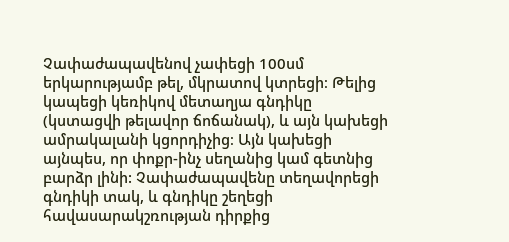Չափաժապավենով չափեցի 100սմ երկարությամբ թել, մկրատով կտրեցի։ Թելից կապեցի կեռիկով մետաղյա գնդիկը (կստացվի թելավոր ճոճանակ), և այն կախեցի ամրակալանի կցորդիչից։ Այն կախեցի այնպես, որ փոքր-ինչ սեղանից կամ գետնից բարձր լինի: Չափաժապավենը տեղավորեցի գնդիկի տակ, և գնդիկը շեղեցի հավասարակշռության դիրքից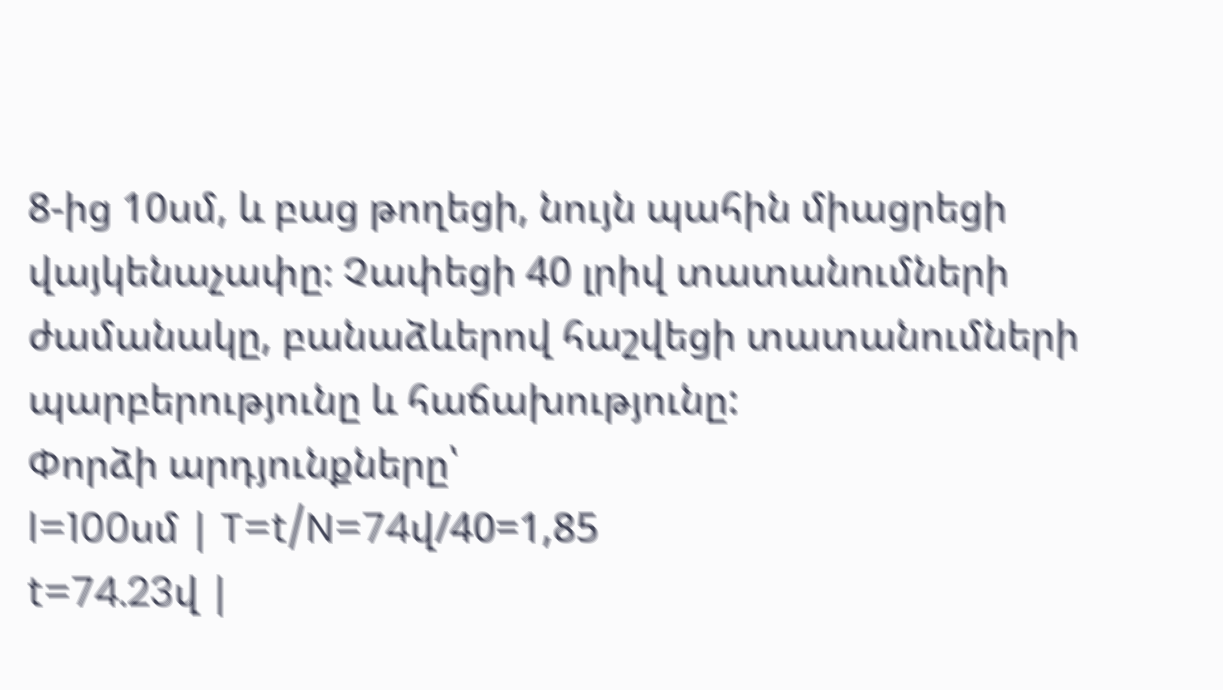8-ից 10սմ, և բաց թողեցի, նույն պահին միացրեցի վայկենաչափը։ Չափեցի 40 լրիվ տատանումների ժամանակը, բանաձևերով հաշվեցի տատանումների պարբերությունը և հաճախությունը:
Փորձի արդյունքները՝
l=100սմ | T=t/N=74վ/40=1,85
t=74.23վ |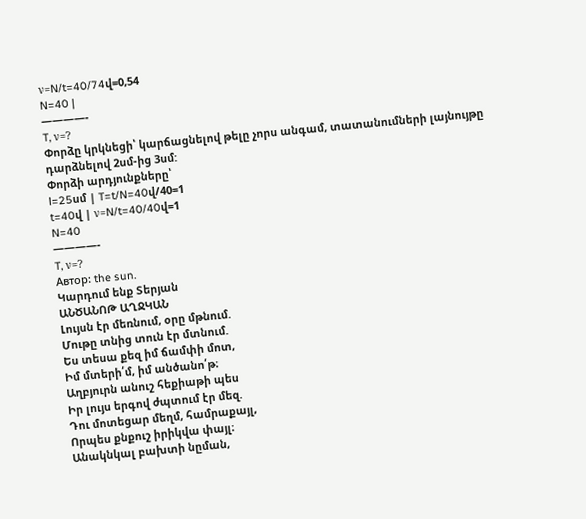ν=N/t=40/74վ=0,54
N=40 |
————-
T, ν=?
Փորձը կրկնեցի՝ կարճացնելով թելը չորս անգամ, տատանումների լայնույթը դարձնելով 2սմ-ից 3սմ:
Փորձի արդյունքները՝
l=25սմ | T=t/N=40վ/40=1
t=40վ | ν=N/t=40/40վ=1
N=40
————-
T, ν=?
Автор: the sun.
Կարդում ենք Տերյան
ԱՆԾԱՆՈԹ ԱՂՋԿԱՆ
Լույսն էր մեռնում, օրը մթնում.
Մութը տնից տուն էր մտնում.
Ես տեսա քեզ իմ ճամփի մոտ,
Իմ մտերի՛մ, իմ անծանո՛թ։
Աղբյուրն անուշ հեքիաթի պես
Իր լույս երգով ժպտում էր մեզ.
Դու մոտեցար մեղմ, համրաքայլ,
Որպես քնքուշ իրիկվա փայլ։
Անակնկալ բախտի նըման,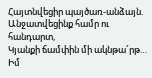Հայտնվեցիր պայծառ-անձայն.
Անջատվեցինք համր ու հանդարտ,
Կյանքի ճամփին մի ակնթա՜րթ…
Իմ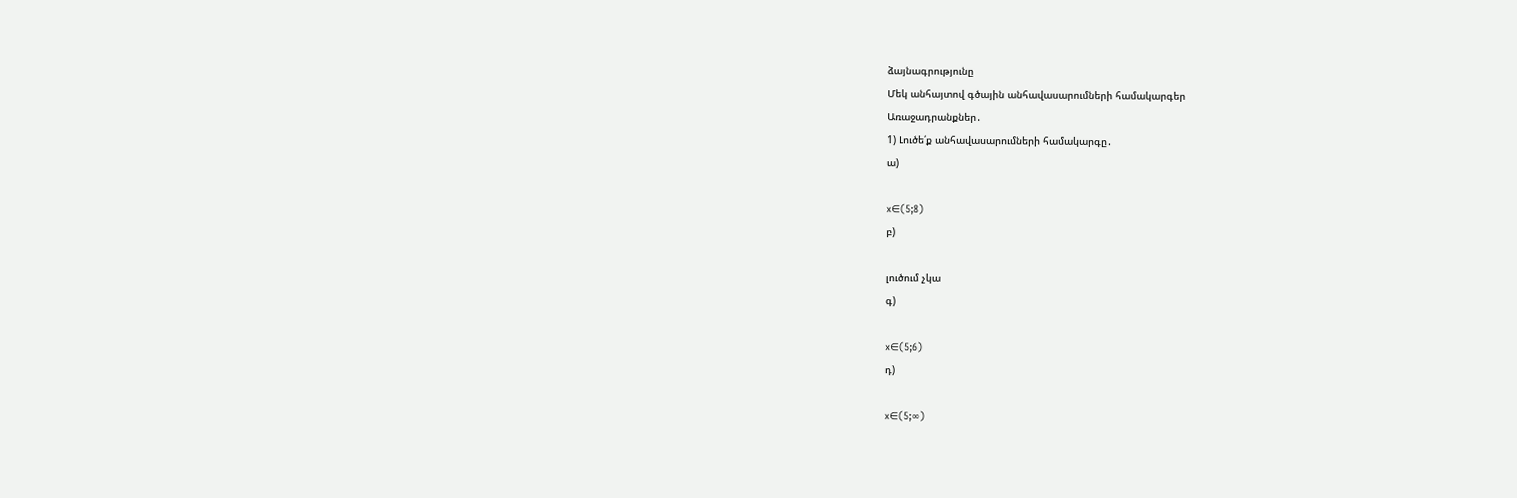ձայնագրությունը
Մեկ անհայտով գծային անհավասարումների համակարգեր
Առաջադրանքներ․
1) Լուծե՛ք անհավասարումների համակարգը․
ա)

x∈(5;8)
բ)

լուծում չկա
գ)

x∈(5;6)
դ)

x∈(5;∞)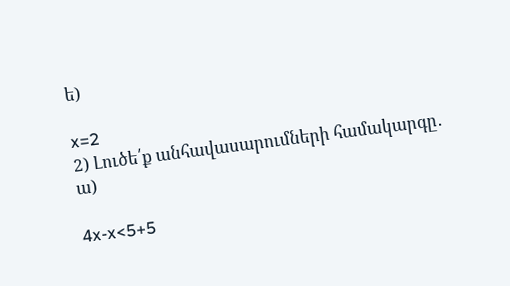ե)

x=2
2) Լուծե՛ք անհավասարումների համակարգը․
ա)

4x-x<5+5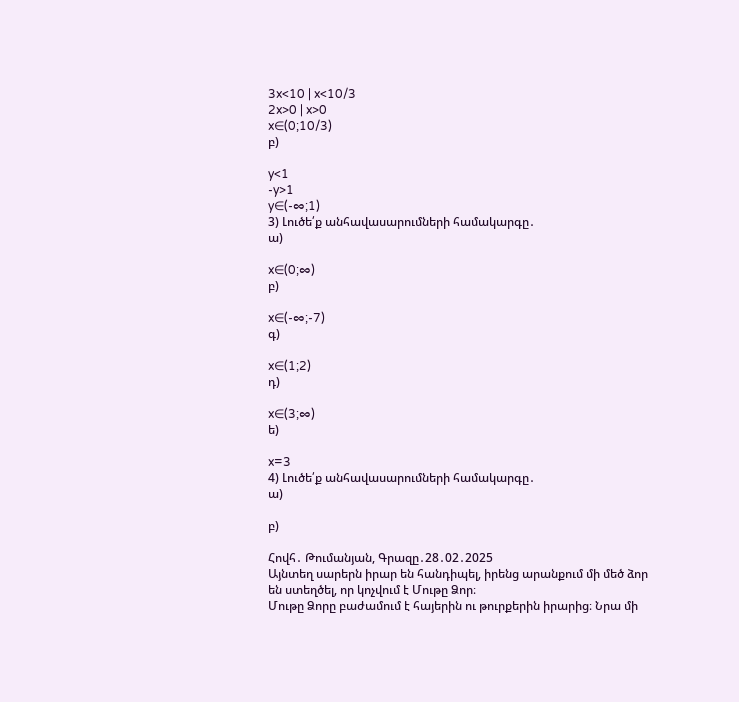3x<10 | x<10/3
2x>0 | x>0
x∈(0;10/3)
բ)

y<1
-y>1
y∈(-∞;1)
3) Լուծե՛ք անհավասարումների համակարգը․
ա)

x∈(0;∞)
բ)

x∈(-∞;-7)
գ)

x∈(1;2)
դ)

x∈(3;∞)
ե)

x=3
4) Լուծե՛ք անհավասարումների համակարգը․
ա)

բ)

Հովհ․ Թումանյան, Գրազը․28․02․2025
Այնտեղ սարերն իրար են հանդիպել, իրենց արանքում մի մեծ ձոր են ստեղծել, որ կոչվում է Մութը Ձոր։
Մութը Ձորը բաժամում է հայերին ու թուրքերին իրարից։ Նրա մի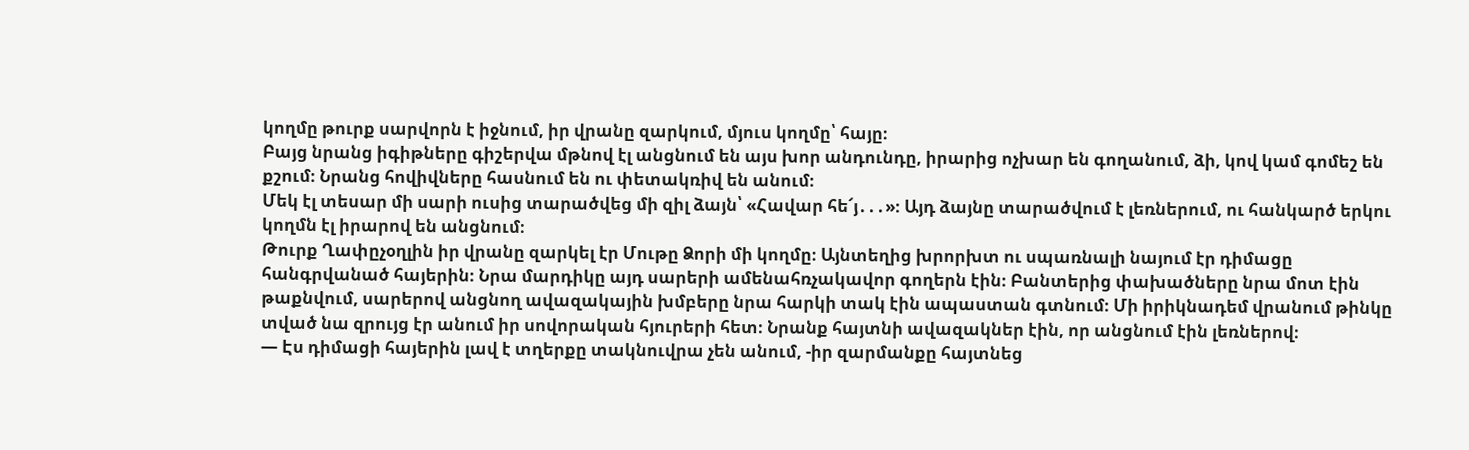կողմը թուրք սարվորն է իջնում, իր վրանը զարկում, մյուս կողմը՝ հայը։
Բայց նրանց իգիթները գիշերվա մթնով էլ անցնում են այս խոր անդունդը, իրարից ոչխար են գողանում, ձի, կով կամ գոմեշ են քշում։ Նրանց հովիվները հասնում են ու փետակռիվ են անում։
Մեկ էլ տեսար մի սարի ուսից տարածվեց մի զիլ ձայն՝ «Հավար հե՜յ․․․»։ Այդ ձայնը տարածվում է լեռներում, ու հանկարծ երկու կողմն էլ իրարով են անցնում։
Թուրք Ղափըչօղլին իր վրանը զարկել էր Մութը Ձորի մի կողմը։ Այնտեղից խրորխտ ու սպառնալի նայում էր դիմացը հանգրվանած հայերին։ Նրա մարդիկը այդ սարերի ամենահռչակավոր գողերն էին։ Բանտերից փախածները նրա մոտ էին թաքնվում, սարերով անցնող ավազակային խմբերը նրա հարկի տակ էին ապաստան գտնում։ Մի իրիկնադեմ վրանում թինկը տված նա զրույց էր անում իր սովորական հյուրերի հետ։ Նրանք հայտնի ավազակներ էին, որ անցնում էին լեռներով։
— Էս դիմացի հայերին լավ է տղերքը տակնուվրա չեն անում, -իր զարմանքը հայտնեց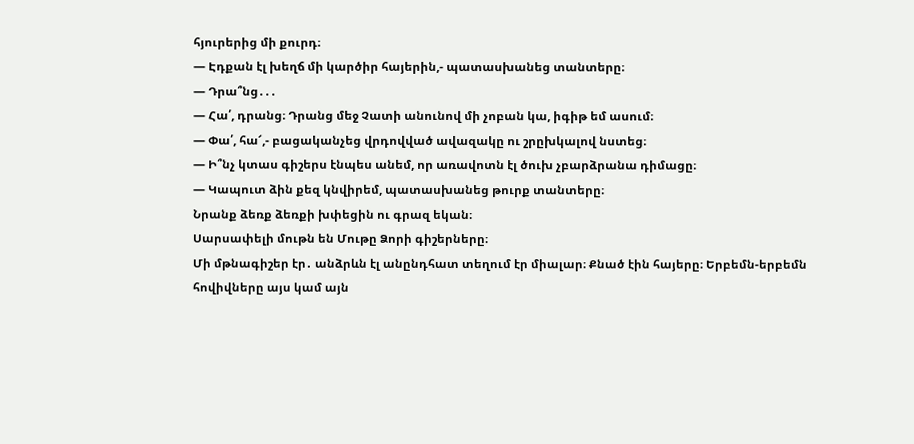հյուրերից մի քուրդ։
— Էդքան էլ խեղճ մի կարծիր հայերին,- պատասխանեց տանտերը։
— Դրա՞նց․․․
— Հա՛, դրանց։ Դրանց մեջ Չատի անունով մի չոբան կա, իգիթ եմ ասում։
— Փա՛, հա՜,- բացականչեց վրդովված ավազակը ու շրըխկալով նստեց։
— Ի՞նչ կտաս գիշերս էնպես անեմ, որ առավոտն էլ ծուխ չբարձրանա դիմացը։
— Կապուտ ձին քեզ կնվիրեմ, պատասխանեց թուրք տանտերը։
Նրանք ձեռք ձեռքի խփեցին ու գրազ եկան։
Սարսափելի մութն են Մութը Ձորի գիշերները։
Մի մթնագիշեր էր․ անձրևն էլ անընդհատ տեղում էր միալար։ Քնած էին հայերը։ Երբեմն-երբեմն հովիվները այս կամ այն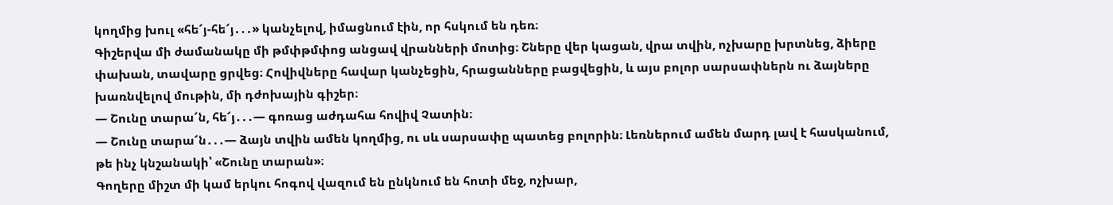կողմից խուլ «հե՜յ-հե՜յ․․․» կանչելով, իմացնում էին, որ հսկում են դեռ։
Գիշերվա մի ժամանակը մի թմփթմփոց անցավ վրանների մոտից։ Շները վեր կացան, վրա տվին, ոչխարը խրտնեց, ձիերը փախան, տավարը ցրվեց։ Հովիվները հավար կանչեցին, հրացանները բացվեցին, և այս բոլոր սարսափներն ու ձայները խառնվելով մութին, մի դժոխային գիշեր։
— Շունը տարա՜ն, հե՜յ․․․― գոռաց աժդահա հովիվ Չատին։
— Շունը տարա՜ն․․․— ձայն տվին ամեն կողմից, ու սև սարսափը պատեց բոլորին։ Լեռներում ամեն մարդ լավ է հասկանում, թե ինչ կնշանակի՝ «Շունը տարան»։
Գողերը միշտ մի կամ երկու հոգով վազում են ընկնում են հոտի մեջ, ոչխար,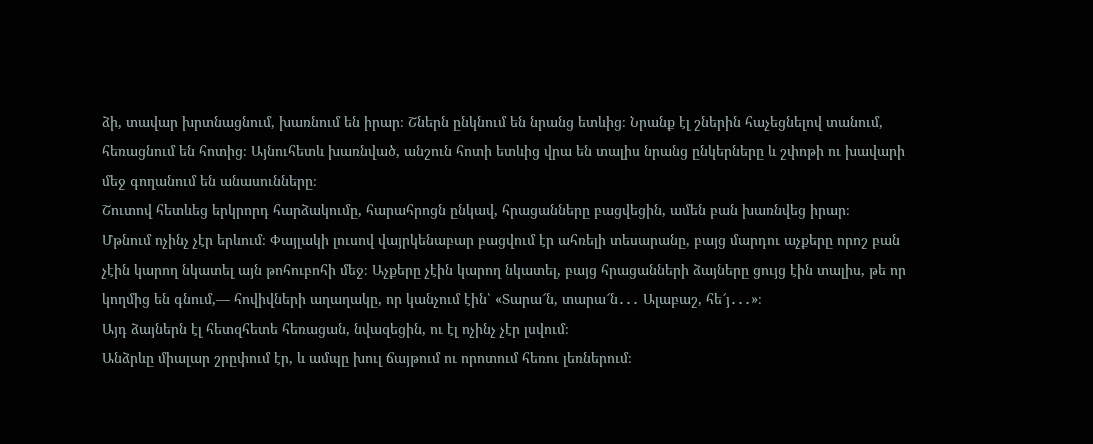ձի, տավար խրտնացնում, խառնում են իրար։ Շներն ընկնում են նրանց ետևից։ Նրանք էլ շներին հաչեցնելով տանում, հեռացնում են հոտից։ Այնուհետև խառնված, անշուն հոտի ետևից վրա են տալիս նրանց ընկերները և շփոթի ու խավարի մեջ գողանում են անասունները։
Շուտով հետևեց երկրորդ հարձակումը, հարահրոցն ընկավ, հրացանները բացվեցին, ամեն բան խառնվեց իրար։
Մթնում ոչինչ չէր երևում։ Փայլակի լուսով վայրկենաբար բացվում էր ահռելի տեսարանը, բայց մարդու աչքերը որոշ բան չէին կարող նկատել այն թոհուբոհի մեջ։ Աչքերը չէին կարող նկատել, բայց հրացանների ձայները ցույց էին տալիս, թե որ կողմից են գնում,— հովիվների աղաղակը, որ կանչում էին՝ «Տարա՜ն, տարա՜ն․․․ Ալաբաշ, հե՜յ․․․»։
Այդ ձայներն էլ հետզհետե հեռացան, նվազեցին, ու էլ ոչինչ չէր լսվում։
Անձրևը միալար շրըփում էր, և ամպը խուլ ճայթում ու որոտում հեռու լեռներում։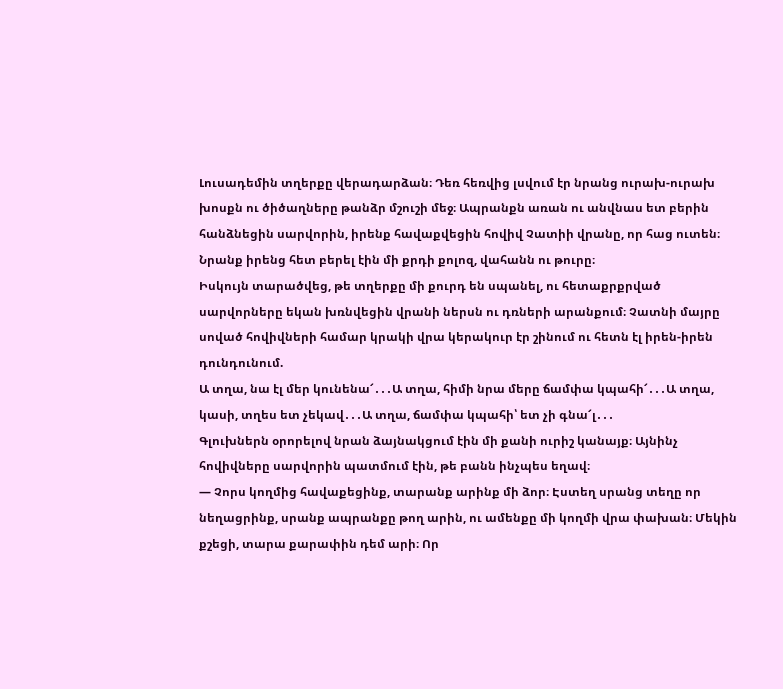Լուսադեմին տղերքը վերադարձան։ Դեռ հեռվից լսվում էր նրանց ուրախ-ուրախ խոսքն ու ծիծաղները թանձր մշուշի մեջ։ Ապրանքն առան ու անվնաս ետ բերին հանձնեցին սարվորին, իրենք հավաքվեցին հովիվ Չատիի վրանը, որ հաց ուտեն։
Նրանք իրենց հետ բերել էին մի քրդի քոլոզ, վահանն ու թուրը։
Իսկույն տարածվեց, թե տղերքը մի քուրդ են սպանել, ու հետաքրքրված սարվորները եկան խռնվեցին վրանի ներսն ու դռների արանքում։ Չատնի մայրը սոված հովիվների համար կրակի վրա կերակուր էր շինում ու հետն էլ իրեն-իրեն դունդունում.
Ա տղա, նա էլ մեր կունենա՜․․․Ա տղա, հիմի նրա մերը ճամփա կպահի՜․․․Ա տղա, կասի, տղես ետ չեկավ․․․Ա տղա, ճամփա կպահի՝ ետ չի գնա՜լ․․․
Գլուխներն օրորելով նրան ձայնակցում էին մի քանի ուրիշ կանայք։ Այնինչ հովիվները սարվորին պատմում էին, թե բանն ինչպես եղավ։
— Չորս կողմից հավաքեցինք, տարանք արինք մի ձոր։ Էստեղ սրանց տեղը որ նեղացրինք, սրանք ապրանքը թող արին, ու ամենքը մի կողմի վրա փախան։ Մեկին քշեցի, տարա քարափին դեմ արի։ Որ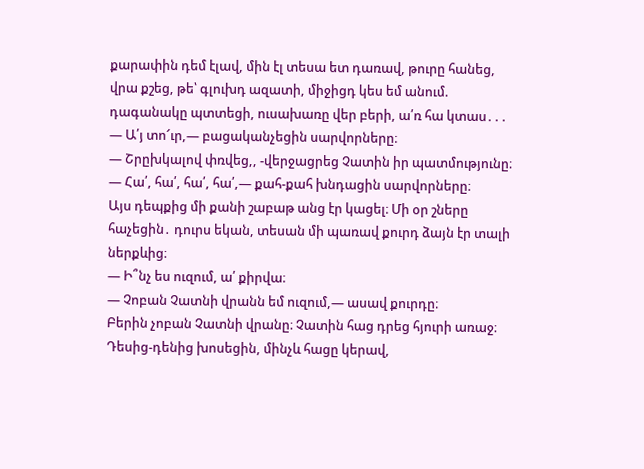քարափին դեմ էլավ, մին էլ տեսա ետ դառավ, թուրը հանեց, վրա քշեց, թե՝ գլուխդ ազատի, միջիցդ կես եմ անում. դագանակը պտտեցի, ուսախառը վեր բերի, ա՛ռ հա կտաս․․․
— Ա՛յ տո՜ւր,— բացականչեցին սարվորները։
— Շրըխկալով փռվեց,, -վերջացրեց Չատին իր պատմությունը։
— Հա՛, հա՛, հա՛, հա՛,— քահ-քահ խնդացին սարվորները։
Այս դեպքից մի քանի շաբաթ անց էր կացել։ Մի օր շները հաչեցին․ դուրս եկան, տեսան մի պառավ քուրդ ձայն էր տալի ներքևից։
— Ի՞նչ ես ուզում, ա՛ քիրվա։
— Չոբան Չատնի վրանն եմ ուզում,— ասավ քուրդը։
Բերին չոբան Չատնի վրանը։ Չատին հաց դրեց հյուրի առաջ։ Դեսից-դենից խոսեցին, մինչև հացը կերավ,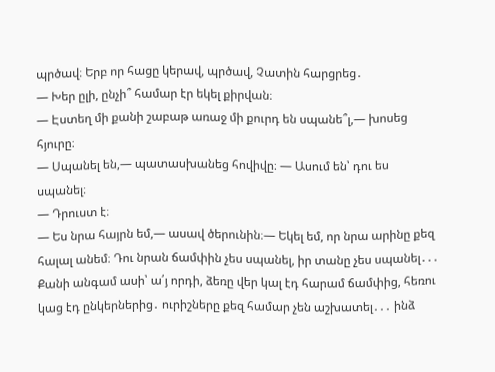պրծավ։ Երբ որ հացը կերավ, պրծավ, Չատին հարցրեց․
— Խեր ըլի, ընչի՞ համար էր եկել քիրվան։
— Էստեղ մի քանի շաբաթ առաջ մի քուրդ են սպանե՞լ,— խոսեց հյուրը։
— Սպանել են,— պատասխանեց հովիվը։ — Ասում են՝ դու ես սպանել։
— Դրուստ է։
— Ես նրա հայրն եմ,— ասավ ծերունին։— Եկել եմ, որ նրա արինը քեզ հալալ անեմ։ Դու նրան ճամփին չես սպանել, իր տանը չես սպանել․․․ Քանի անգամ ասի՝ ա՛յ որդի, ձեռը վեր կալ էդ հարամ ճամփից, հեռու կաց էդ ընկերներից․ ուրիշները քեզ համար չեն աշխատել․․․ ինձ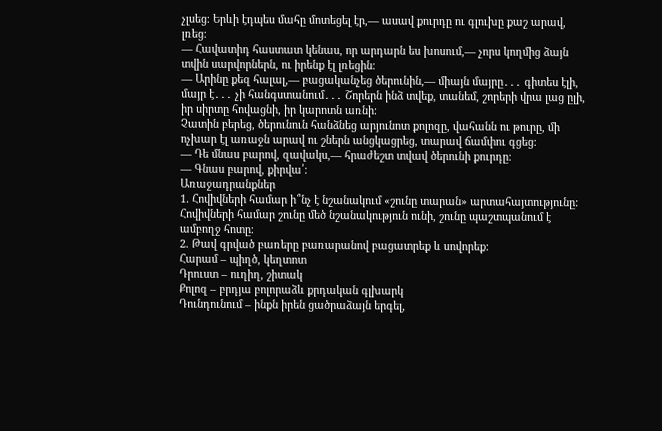չլսեց։ Երևի էդպես մահը մոտեցել էր,— ասավ քուրդը ու գլուխը քաշ արավ, լռեց։
— Հավատիդ հաստատ կենաս, որ արդարն ես խոսում,— չորս կողմից ձայն տվին սարվորներն, ու իրենք էլ լռեցին։
— Արինը քեզ հալալ,— բացականչեց ծերունին,— միայն մայրը․․․ գիտես էլի, մայր է․․․ չի հանգստանում․․․ Շորերն ինձ տվեք, տանեմ, շորերի վրա լաց ըլի, իր սիրտը հովացնի, իր կարոտն առնի։
Չատին բերեց, ծերունուն հանձնեց արյունոտ քոլոզը, վահանն ու թուրը, մի ոչխար էլ առաջն արավ ու շներն անցկացրեց, տարավ ճամփու գցեց։
— Դե մնաս բարով, զավակս,— հրաժեշտ տվավ ծերունի քուրդը։
— Գնաս բարով, քիրվա՛։
Առաջադրանքներ
1. Հովիվների համար ի՞նչ է նշանակում «շունը տարան» արտահայտությունը:
Հովիվների համար շունը մեծ նշանակություն ունի, շունը պաշտպանում է ամբողջ հոտը։
2. Թավ գրված բառերը բառարանով բացատրեք և սովորեք:
Հարամ – պիղծ, կեղտոտ
Դրուստ – ուղիղ, շիտակ
Քոլոզ – բրդյա բոլորաձև քրդական գլխարկ
Դունդունում – ինքն իրեն ցածրաձայն երգել,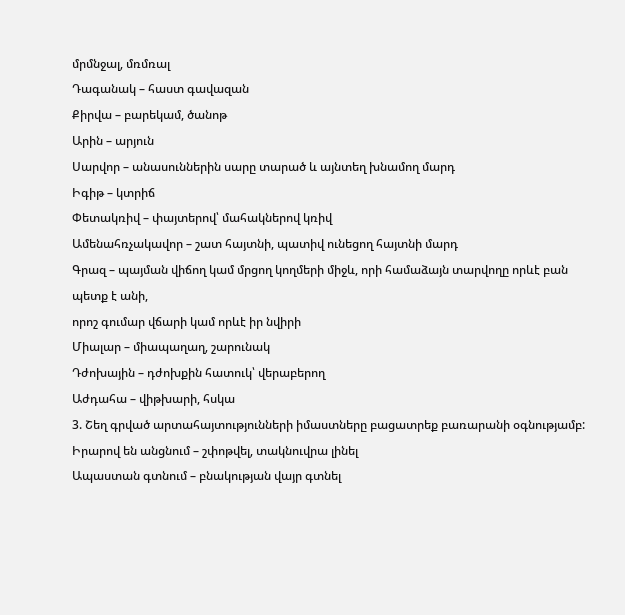մրմնջալ, մռմռալ
Դագանակ – հաստ գավազան
Քիրվա – բարեկամ, ծանոթ
Արին – արյուն
Սարվոր – անասուններին սարը տարած և այնտեղ խնամող մարդ
Իգիթ – կտրիճ
Փետակռիվ – փայտերով՝ մահակներով կռիվ
Ամենահռչակավոր – շատ հայտնի, պատիվ ունեցող հայտնի մարդ
Գրազ – պայման վիճող կամ մրցող կողմերի միջև, որի համաձայն տարվողը որևէ բան պետք է անի,
որոշ գումար վճարի կամ որևէ իր նվիրի
Միալար – միապաղաղ, շարունակ
Դժոխային – դժոխքին հատուկ՝ վերաբերող
Աժդահա – վիթխարի, հսկա
3. Շեղ գրված արտահայտությունների իմաստները բացատրեք բառարանի օգնությամբ:
Իրարով են անցնում – շփոթվել, տակնուվրա լինել
Ապաստան գտնում – բնակության վայր գտնել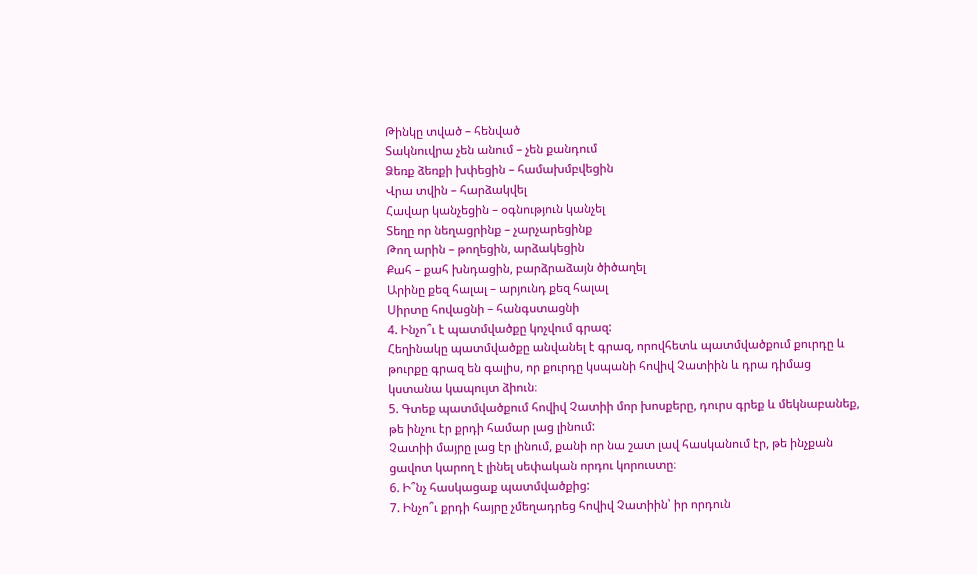Թինկը տված – հենված
Տակնուվրա չեն անում – չեն քանդում
Ձեռք ձեռքի խփեցին – համախմբվեցին
Վրա տվին – հարձակվել
Հավար կանչեցին – օգնություն կանչել
Տեղը որ նեղացրինք – չարչարեցինք
Թող արին – թողեցին, արձակեցին
Քահ – քահ խնդացին, բարձրաձայն ծիծաղել
Արինը քեզ հալալ – արյունդ քեզ հալալ
Սիրտը հովացնի – հանգստացնի
4. Ինչո՞ւ է պատմվածքը կոչվում գրազ:
Հեղինակը պատմվածքը անվանել է գրազ, որովհետև պատմվածքում քուրդը և թուրքը գրազ են գալիս, որ քուրդը կսպանի հովիվ Չատիին և դրա դիմաց կստանա կապույտ ձիուն։
5. Գտեք պատմվածքում հովիվ Չատիի մոր խոսքերը, դուրս գրեք և մեկնաբանեք, թե ինչու էր քրդի համար լաց լինում:
Չատիի մայրը լաց էր լինում, քանի որ նա շատ լավ հասկանում էր, թե ինչքան ցավոտ կարող է լինել սեփական որդու կորուստը։
6. Ի՞նչ հասկացաք պատմվածքից:
7. Ինչո՞ւ քրդի հայրը չմեղադրեց հովիվ Չատիին՝ իր որդուն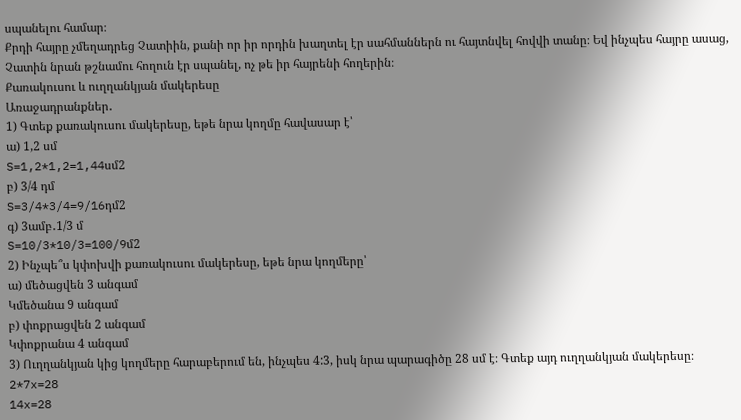սպանելու համար։
Քրդի հայրը չմեղադրեց Չատիին, քանի որ իր որդին խաղտել էր սահմաններն ու հայտնվել հովվի տանը։ Եվ ինչպես հայրը ասաց, Չատին նրան թշնամու հողուն էր սպանել, ոչ թե իր հայրենի հողերին։
Քառակուսու և ուղղանկյան մակերեսը
Առաջադրանքներ․
1) Գտեք քառակուսու մակերեսը, եթե նրա կողմը հավասար է՝
ա) 1,2 սմ
S=1,2*1,2=1,44սմ2
բ) 3/4 դմ
S=3/4*3/4=9/16դմ2
գ) 3ամբ․1/3 մ
S=10/3*10/3=100/9մ2
2) Ինչպե՞ս կփոխվի քառակուսու մակերեսը, եթե նրա կողմերը՝
ա) մեծացվեն 3 անգամ
Կմեծանա 9 անգամ
բ) փոքրացվեն 2 անգամ
Կփոքրանա 4 անգամ
3) Ուղղանկյան կից կողմերը հարաբերում են, ինչպես 4:3, իսկ նրա պարագիծը 28 սմ է։ Գտեք այդ ուղղանկյան մակերեսը։
2*7x=28
14x=28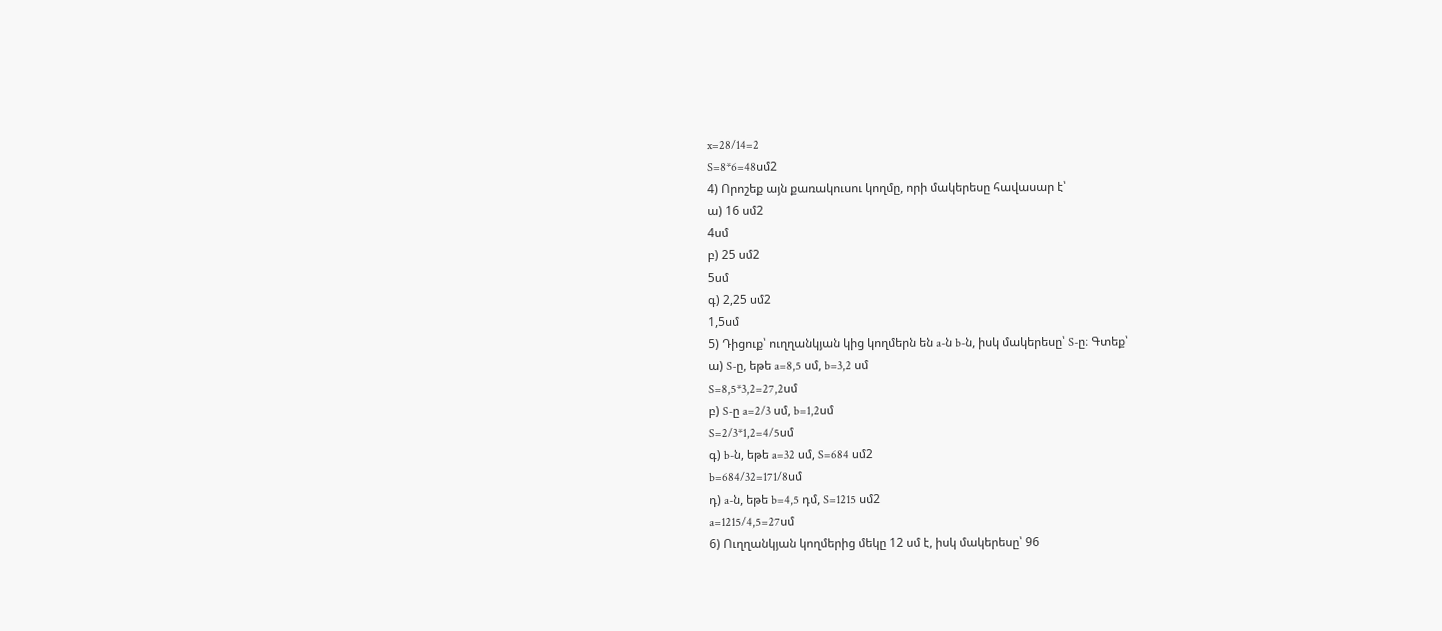x=28/14=2
S=8*6=48սմ2
4) Որոշեք այն քառակուսու կողմը, որի մակերեսը հավասար է՝
ա) 16 սմ2
4սմ
բ) 25 սմ2
5սմ
գ) 2,25 սմ2
1,5սմ
5) Դիցուք՝ ուղղանկյան կից կողմերն են a-ն b-ն, իսկ մակերեսը՝ S-ը։ Գտեք՝
ա) S-ը, եթե a=8,5 սմ, b=3,2 սմ
S=8,5*3,2=27,2սմ
բ) S-ը a=2/3 սմ, b=1,2սմ
S=2/3*1,2=4/5սմ
գ) b-ն, եթե a=32 սմ, S=684 սմ2
b=684/32=171/8սմ
դ) a-ն, եթե b=4,5 դմ, S=1215 սմ2
a=1215/4,5=27սմ
6) Ուղղանկյան կողմերից մեկը 12 սմ է, իսկ մակերեսը՝ 96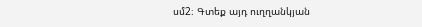սմ2։ Գտեք այդ ուղղանկյան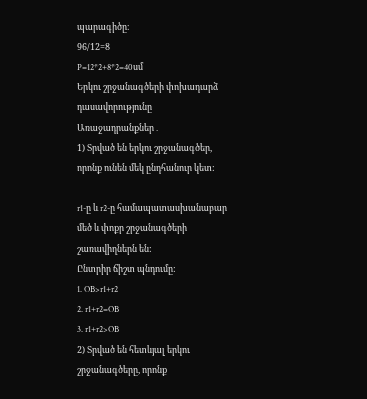պարագիծը։
96/12=8
P=12*2+8*2=40սմ
Երկու շրջանագծերի փոխադարձ դասավորությունը
Առաջադրանքներ․
1) Տրված են երկու շրջանագծեր, որոնք ունեն մեկ ընդհանուր կետ:

r1-ը և r2-ը համապատասխանաբար մեծ և փոքր շրջանագծերի շառավիղներն են:
Ընտրիր ճիշտ պնդումը:
1. OB>r1+r2
2. r1+r2=OB
3. r1+r2>OB
2) Տրված են հետևյալ երկու շրջանագծերը, որոնք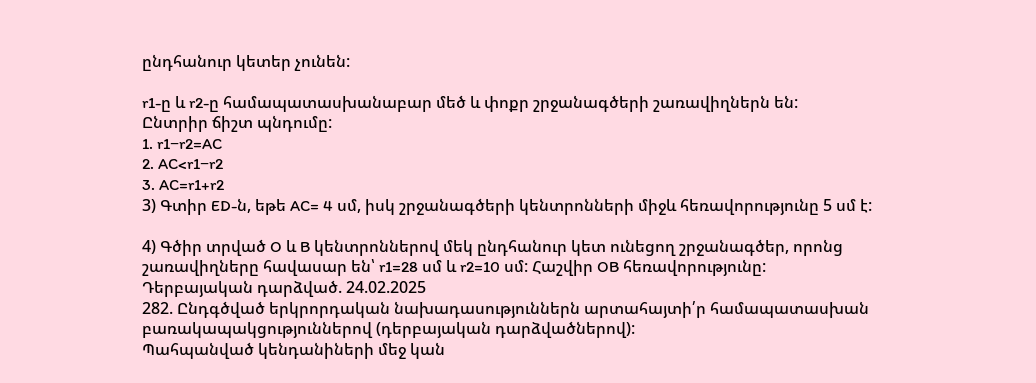ընդհանուր կետեր չունեն:

r1-ը և r2-ը համապատասխանաբար մեծ և փոքր շրջանագծերի շառավիղներն են:
Ընտրիր ճիշտ պնդումը:
1. r1−r2=AC
2. AC<r1−r2
3. AC=r1+r2
3) Գտիր ED-ն, եթե AC= 4 սմ, իսկ շրջանագծերի կենտրոնների միջև հեռավորությունը 5 սմ է:

4) Գծիր տրված O և B կենտրոններով մեկ ընդհանուր կետ ունեցող շրջանագծեր, որոնց շառավիղները հավասար են՝ r1=28 սմ և r2=10 սմ: Հաշվիր OB հեռավորությունը:
Դերբայական դարձված. 24.02.2025
282. Ընդգծված երկրորդական նախադասություններն արտահայտի՛ր համապատասխան բառակապակցություններով (դերբայական դարձվածներով):
Պահպանված կենդանիների մեջ կան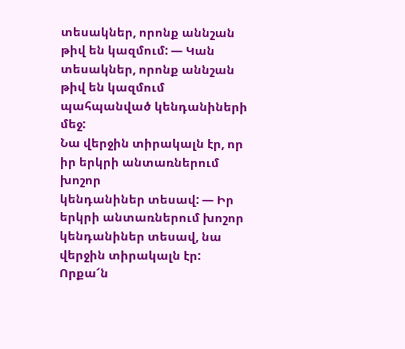տեսակներ, որոնք աննշան
թիվ են կազմում: — Կան տեսակներ, որոնք աննշան թիվ են կազմում պահպանված կենդանիների մեջ:
Նա վերջին տիրակալն էր, որ իր երկրի անտառներում խոշոր
կենդանիներ տեսավ: — Իր երկրի անտառներում խոշոր կենդանիներ տեսավ, նա վերջին տիրակալն էր:
Որքա՜ն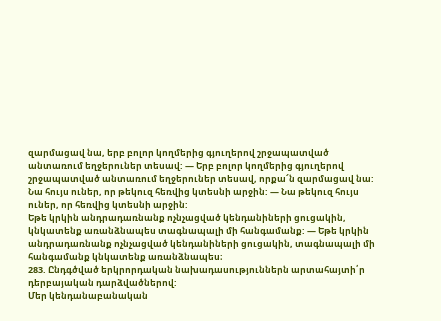զարմացավ նա, երբ բոլոր կողմերից գյուղերով շրջապատված
անտառում եղջերուներ տեսավ: — Երբ բոլոր կողմերից գյուղերով շրջապատված անտառում եղջերուներ տեսավ, որքա՜ն զարմացավ նա:
Նա հույս ուներ, որ թեկուզ հեռվից կտեսնի արջին: — Նա թեկուզ հույս ուներ, որ հեռվից կտեսնի արջին:
Եթե կրկին անդրադառնանք ոչնչացված կենդանիների ցուցակին, կնկատենք առանձնապես տագնապալի մի հանգամանք: — Եթե կրկին անդրադառնանք ոչնչացված կենդանիների ցուցակին, տագնապալի մի հանգամանք կնկատենք առանձնապես։
283. Ընդգծված երկրորդական նախադասություններն արտահայտի՛ր
դերբայական դարձվածներով:
Մեր կենդանաբանական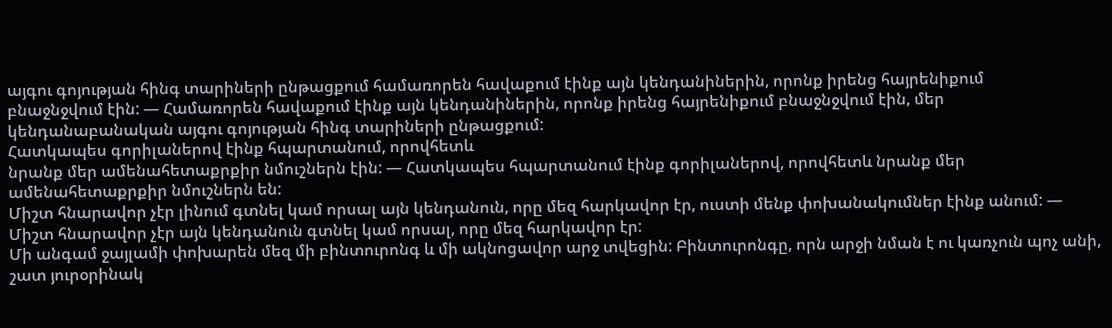այգու գոյության հինգ տարիների ընթացքում համառորեն հավաքում էինք այն կենդանիներին, որոնք իրենց հայրենիքում
բնաջնջվում էին: — Համառորեն հավաքում էինք այն կենդանիներին, որոնք իրենց հայրենիքում բնաջնջվում էին, մեր կենդանաբանական այգու գոյության հինգ տարիների ընթացքում:
Հատկապես գորիլաներով էինք հպարտանում, որովհետև
նրանք մեր ամենահետաքրքիր նմուշներն էին: — Հատկապես հպարտանում էինք գորիլաներով, որովհետև նրանք մեր ամենահետաքրքիր նմուշներն են:
Միշտ հնարավոր չէր լինում գտնել կամ որսալ այն կենդանուն, որը մեզ հարկավոր էր, ուստի մենք փոխանակումներ էինք անում: — Միշտ հնարավոր չէր այն կենդանուն գտնել կամ որսալ, որը մեզ հարկավոր էր:
Մի անգամ ջայլամի փոխարեն մեզ մի բինտուրոնգ և մի ակնոցավոր արջ տվեցին: Բինտուրոնգը, որն արջի նման է ու կառչուն պոչ անի, շատ յուրօրինակ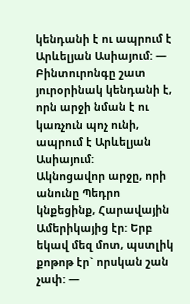կենդանի է ու ապրում է Արևելյան Ասիայում: — Բինտուրոնգը շատ յուրօրինակ կենդանի է, որն արջի նման է ու կառչուն պոչ ունի, ապրում է Արևելյան Ասիայում:
Ակնոցավոր արջը, որի անունը Պեդրո կնքեցինք, Հարավային Ամերիկայից էր: Երբ եկավ մեզ մոտ, պստլիկ քոթոթ էր` որսկան շան չափ: —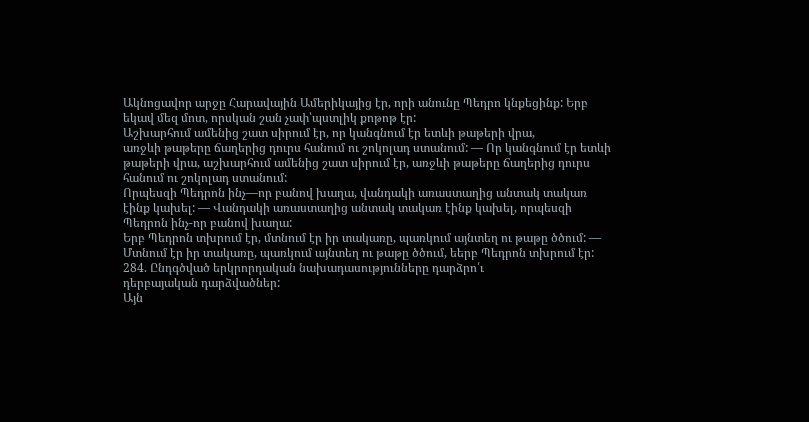Ակնոցավոր արջը Հարավային Ամերիկայից էր, որի անունը Պեդրո կնքեցինք: Երբ եկավ մեզ մոտ, որսկան շան չափ՝պստլիկ քոթոթ էր:
Աշխարհում ամենից շատ սիրում էր, որ կանգնում էր ետևի թաթերի վրա,
առջևի թաթերը ճաղերից դուրս հանում ու շոկոլադ ստանում: — Որ կանգնում էր ետևի թաթերի վրա, աշխարհում ամենից շատ սիրում էր, առջևի թաթերը ճաղերից դուրս հանում ու շոկոլադ ստանում:
Որպեսզի Պեդրոն ինչ—որ բանով խաղա, վանդակի առաստաղից անտակ տակառ էինք կախել: — Վանդակի առաստաղից անտակ տակառ էինք կախել, որպեսզի Պեդրոն ինչ-որ բանով խաղա:
Երբ Պեդրոն տխրում էր, մտնում էր իր տակառը, պառկում այնտեղ ու թաթը ծծում: — Մտնում էր իր տակառը, պառկում այնտեղ ու թաթը ծծում, եերբ Պեդրոն տխրում էր:
284. Ընդգծված երկրորդական նախադասությունները դարձրո՛ւ
դերբայական դարձվածներ:
Այն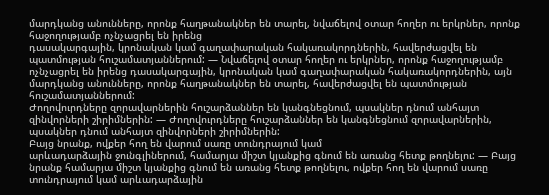մարդկանց անունները, որոնք հաղթանակներ են տարել, նվաճելով օտար հողեր ու երկրներ, որոնք հաջողությամբ ոչնչացրել են իրենց
դասակարգային, կրոնական կամ գաղափարական հակառակորդներին, հավերժացվել են պատմության հուշամատյաններում: — Նվաճելով օտար հողեր ու երկրներ, որոնք հաջողությամբ ոչնչացրել են իրենց դասակարգային, կրոնական կամ գաղափարական հակառակորդներին, այն մարդկանց անունները, որոնք հաղթանակներ են տարել, հավերժացվել են պատմության հուշամատյաններում:
Ժողովուրդները զորավարներին հուշարձաններ են կանգնեցնում, պսակներ դնում անհայտ զինվորների շիրիմներին: — Ժողովուրդները հուշարձաններ են կանգնեցնում զորավարներին, պսակներ դնում անհայտ զինվորների շիրիմներին:
Բայց նրանք, ովքեր հող են վարում սառը տունդրայում կամ
արևադարձային ջունգլիներում, համարյա միշտ կյանքից գնում են առանց հետք թողնելու: — Բայց նրանք համարյա միշտ կյանքից գնում են առանց հետք թողնելու, ովքեր հող են վարում սառը տունդրայում կամ արևադարձային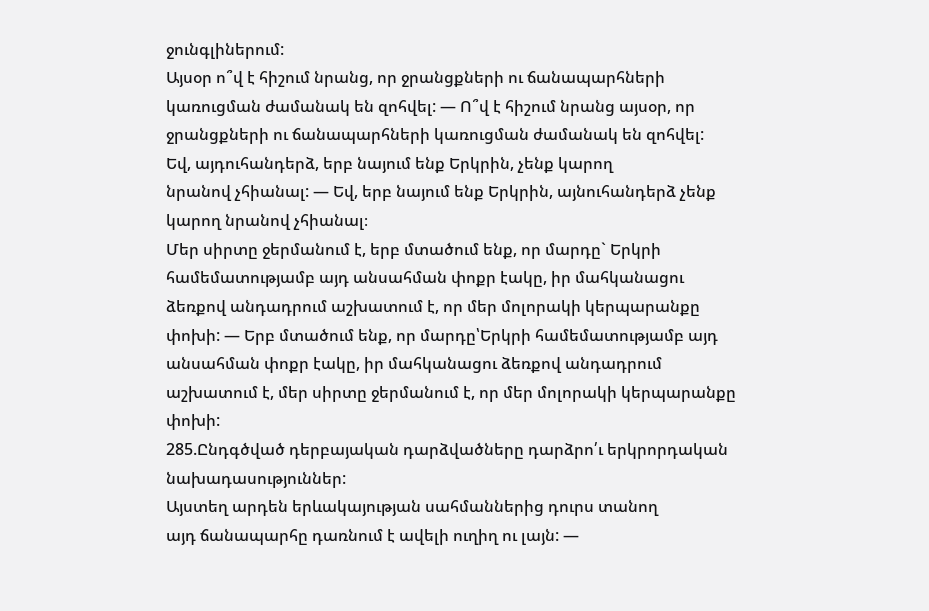ջունգլիներում:
Այսօր ո՞վ է հիշում նրանց, որ ջրանցքների ու ճանապարհների
կառուցման ժամանակ են զոհվել: — Ո՞վ է հիշում նրանց այսօր, որ ջրանցքների ու ճանապարհների կառուցման ժամանակ են զոհվել:
Եվ, այդուհանդերձ, երբ նայում ենք Երկրին, չենք կարող
նրանով չհիանալ: — Եվ, երբ նայում ենք Երկրին, այնուհանդերձ չենք կարող նրանով չհիանալ։
Մեր սիրտը ջերմանում է, երբ մտածում ենք, որ մարդը` Երկրի համեմատությամբ այդ անսահման փոքր էակը, իր մահկանացու ձեռքով անդադրում աշխատում է, որ մեր մոլորակի կերպարանքը փոխի: — Երբ մտածում ենք, որ մարդը՝Երկրի համեմատությամբ այդ անսահման փոքր էակը, իր մահկանացու ձեռքով անդադրում աշխատում է, մեր սիրտը ջերմանում է, որ մեր մոլորակի կերպարանքը փոխի:
285.Ընդգծված դերբայական դարձվածները դարձրո՛ւ երկրորդական նախադասություններ:
Այստեղ արդեն երևակայության սահմաններից դուրս տանող
այդ ճանապարհը դառնում է ավելի ուղիղ ու լայն: —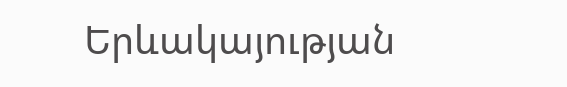Երևակայության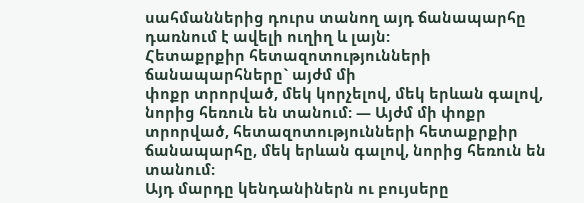սահմաններից դուրս տանող այդ ճանապարհը դառնում է ավելի ուղիղ և լայն:
Հետաքրքիր հետազոտությունների ճանապարհները` այժմ մի
փոքր տրորված, մեկ կորչելով, մեկ երևան գալով, նորից հեռուն են տանում: — Այժմ մի փոքր տրորված, հետազոտությունների հետաքրքիր ճանապարհը, մեկ երևան գալով, նորից հեռուն են տանում:
Այդ մարդը կենդանիներն ու բույսերը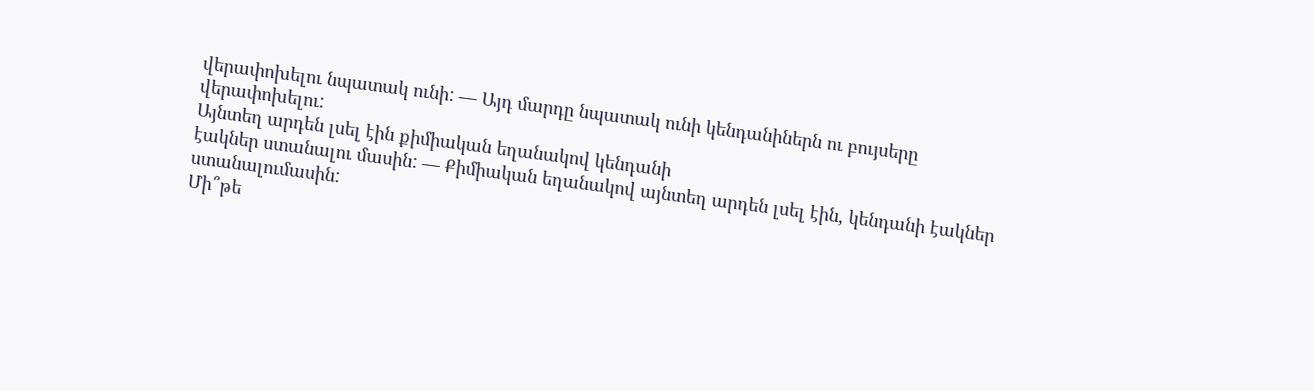վերափոխելու նպատակ ունի: — Այդ մարդը նպատակ ունի կենդանիներն ու բույսերը վերափոխելու:
Այնտեղ արդեն լսել էին քիմիական եղանակով կենդանի
էակներ ստանալու մասին: — Քիմիական եղանակով այնտեղ արդեն լսել էին, կենդանի էակներ ստանալումասին:
Մի՞թե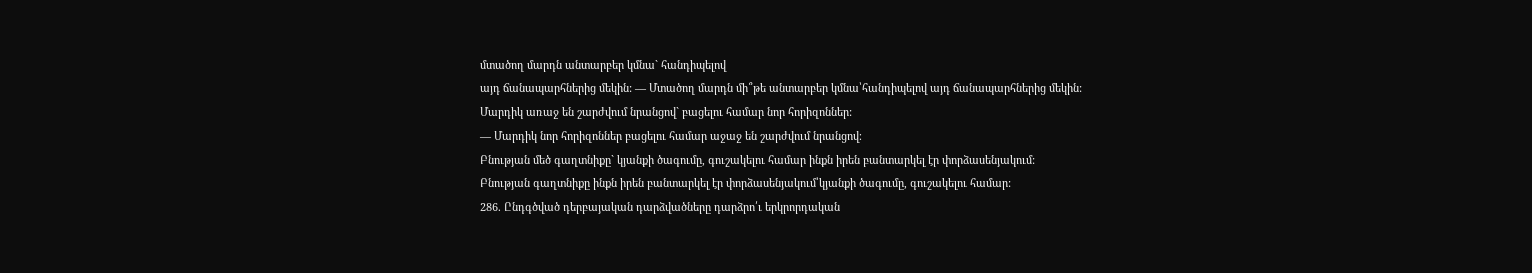մտածող մարդն անտարբեր կմնա` հանդիպելով
այդ ճանապարհներից մեկին: — Մտածող մարդն մի՞թե անտարբեր կմնա՝հանդիպելով այդ ճանապարհներից մեկին:
Մարդիկ առաջ են շարժվում նրանցով` բացելու համար նոր հորիզոններ:
— Մարդիկ նոր հորիզոններ բացելու համար աջաջ են շարժվում նրանցով։
Բնության մեծ գաղտնիքը` կյանքի ծագումը, գուշակելու համար ինքն իրեն բանտարկել էր փորձասենյակում:
Բնության գաղտնիքը ինքն իրեն բանտարկել էր փորձասենյակում՝կյանքի ծագումը, գուշակելու համար:
286. Ընդգծված դերբայական դարձվածները դարձրո՛ւ երկրորդական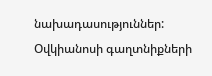նախադասություններ:
Օվկիանոսի գաղտնիքների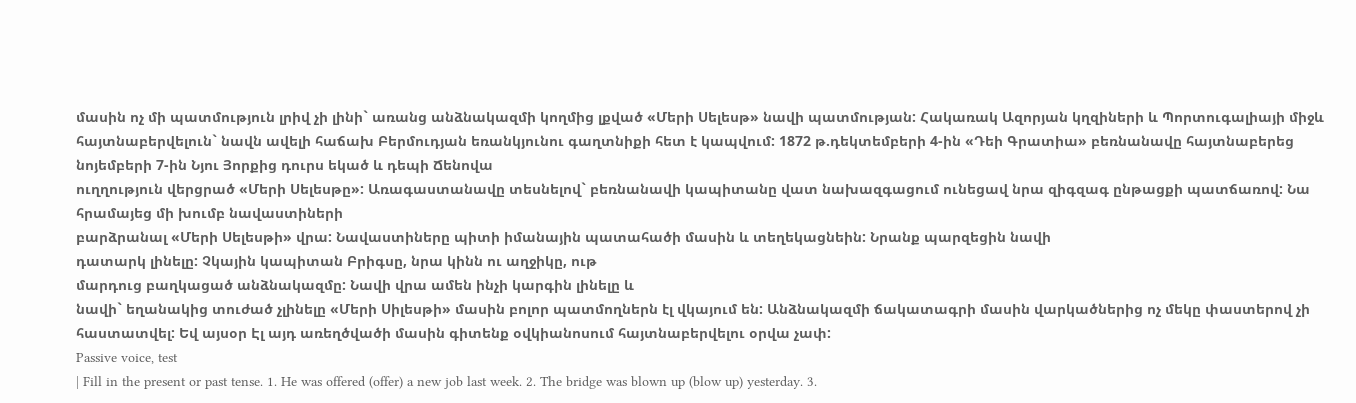մասին ոչ մի պատմություն լրիվ չի լինի` առանց անձնակազմի կողմից լքված «Մերի Սելեսթ» նավի պատմության: Հակառակ Ազորյան կղզիների և Պորտուգալիայի միջև հայտնաբերվելուն` նավն ավելի հաճախ Բերմուդյան եռանկյունու գաղտնիքի հետ է կապվում: 1872 թ.դեկտեմբերի 4-ին «Դեի Գրատիա» բեռնանավը հայտնաբերեց նոյեմբերի 7-ին Նյու Յորքից դուրս եկած և դեպի Ճենովա
ուղղություն վերցրած «Մերի Սելեսթը»: Առագաստանավը տեսնելով` բեռնանավի կապիտանը վատ նախազգացում ունեցավ նրա զիգզագ ընթացքի պատճառով: Նա հրամայեց մի խումբ նավաստիների
բարձրանալ «Մերի Սելեսթի» վրա: Նավաստիները պիտի իմանային պատահածի մասին և տեղեկացնեին: Նրանք պարզեցին նավի
դատարկ լինելը: Չկային կապիտան Բրիգսը, նրա կինն ու աղջիկը, ութ
մարդուց բաղկացած անձնակազմը: Նավի վրա ամեն ինչի կարգին լինելը և
նավի` եղանակից տուժած չլինելը «Մերի Սիլեսթի» մասին բոլոր պատմողներն էլ վկայում են: Անձնակազմի ճակատագրի մասին վարկածներից ոչ մեկը փաստերով չի հաստատվել: Եվ այսօր Էլ այդ առեղծվածի մասին գիտենք օվկիանոսում հայտնաբերվելու օրվա չափ:
Passive voice, test
| Fill in the present or past tense. 1. He was offered (offer) a new job last week. 2. The bridge was blown up (blow up) yesterday. 3.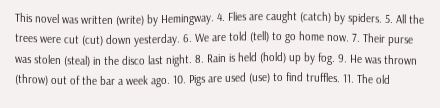This novel was written (write) by Hemingway. 4. Flies are caught (catch) by spiders. 5. All the trees were cut (cut) down yesterday. 6. We are told (tell) to go home now. 7. Their purse was stolen (steal) in the disco last night. 8. Rain is held (hold) up by fog. 9. He was thrown (throw) out of the bar a week ago. 10. Pigs are used (use) to find truffles. 11. The old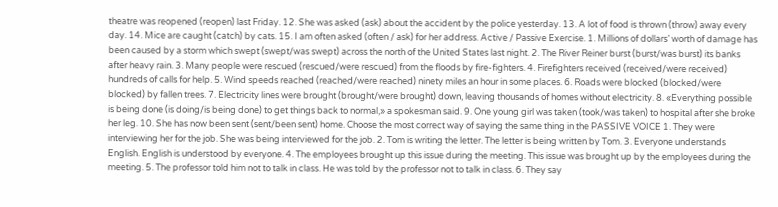theatre was reopened (reopen) last Friday. 12. She was asked (ask) about the accident by the police yesterday. 13. A lot of food is thrown (throw) away every day. 14. Mice are caught (catch) by cats. 15. I am often asked (often / ask) for her address. Active / Passive Exercise. 1. Millions of dollars’ worth of damage has been caused by a storm which swept (swept/was swept) across the north of the United States last night. 2. The River Reiner burst (burst/was burst) its banks after heavy rain. 3. Many people were rescued (rescued/were rescued) from the floods by fire-fighters. 4. Firefighters received (received/were received) hundreds of calls for help. 5. Wind speeds reached (reached/were reached) ninety miles an hour in some places. 6. Roads were blocked (blocked/were blocked) by fallen trees. 7. Electricity lines were brought (brought/were brought) down, leaving thousands of homes without electricity. 8. «Everything possible is being done (is doing/is being done) to get things back to normal,» a spokesman said. 9. One young girl was taken (took/was taken) to hospital after she broke her leg. 10. She has now been sent (sent/been sent) home. Choose the most correct way of saying the same thing in the PASSIVE VOICE 1. They were interviewing her for the job. She was being interviewed for the job. 2. Tom is writing the letter. The letter is being written by Tom. 3. Everyone understands English. English is understood by everyone. 4. The employees brought up this issue during the meeting. This issue was brought up by the employees during the meeting. 5. The professor told him not to talk in class. He was told by the professor not to talk in class. 6. They say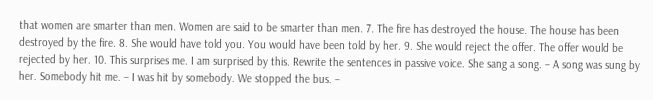that women are smarter than men. Women are said to be smarter than men. 7. The fire has destroyed the house. The house has been destroyed by the fire. 8. She would have told you. You would have been told by her. 9. She would reject the offer. The offer would be rejected by her. 10. This surprises me. I am surprised by this. Rewrite the sentences in passive voice. She sang a song. – A song was sung by her. Somebody hit me. – I was hit by somebody. We stopped the bus. –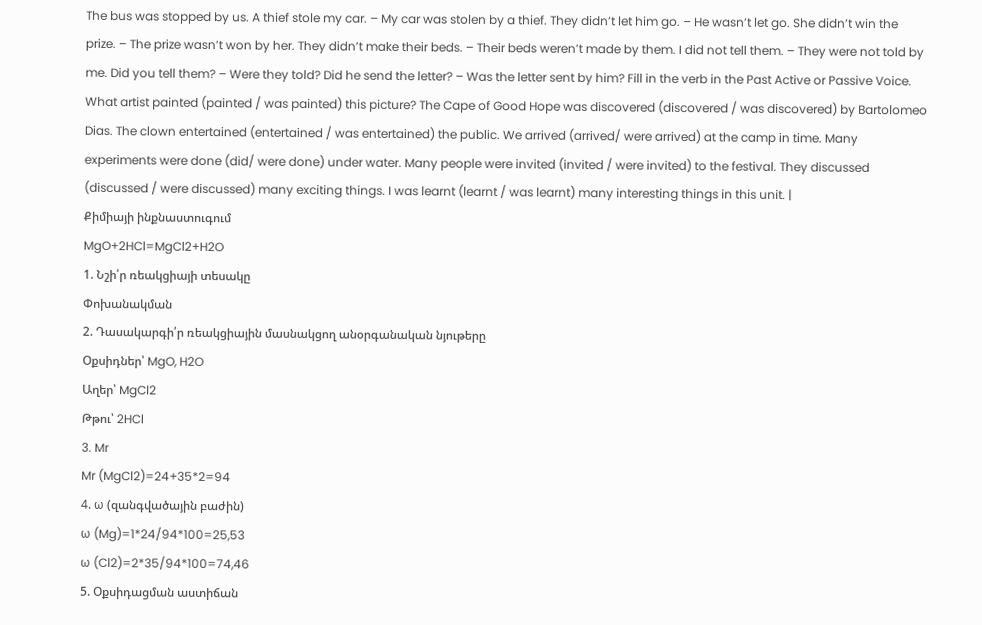The bus was stopped by us. A thief stole my car. – My car was stolen by a thief. They didn’t let him go. – He wasn’t let go. She didn’t win the prize. – The prize wasn’t won by her. They didn’t make their beds. – Their beds weren’t made by them. I did not tell them. – They were not told by me. Did you tell them? – Were they told? Did he send the letter? – Was the letter sent by him? Fill in the verb in the Past Active or Passive Voice. What artist painted (painted / was painted) this picture? The Cape of Good Hope was discovered (discovered / was discovered) by Bartolomeo Dias. The clown entertained (entertained / was entertained) the public. We arrived (arrived/ were arrived) at the camp in time. Many experiments were done (did/ were done) under water. Many people were invited (invited / were invited) to the festival. They discussed (discussed / were discussed) many exciting things. I was learnt (learnt / was learnt) many interesting things in this unit. |
Քիմիայի ինքնաստուգում
MgO+2HCl=MgCl2+H2O
1. Նշի՛ր ռեակցիայի տեսակը
Փոխանակման
2. Դասակարգի՛ր ռեակցիային մասնակցող անօրգանական նյութերը
Օքսիդներ՝ MgO, H2O
Աղեր՝ MgCl2
Թթու՝ 2HCl
3. Mr
Mr (MgCl2)=24+35*2=94
4. ω (զանգվածային բաժին)
ω (Mg)=1*24/94*100=25,53
ω (Cl2)=2*35/94*100=74,46
5. Օքսիդացման աստիճան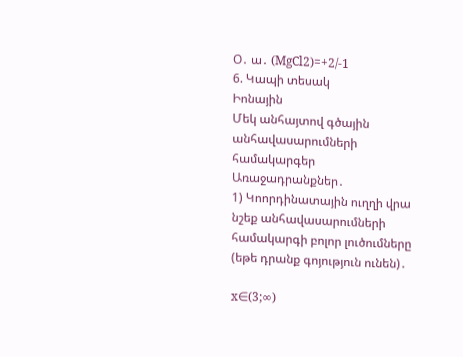Օ․ ա․ (MgCl2)=+2/-1
6. Կապի տեսակ
Իոնային
Մեկ անհայտով գծային անհավասարումների համակարգեր
Առաջադրանքներ․
1) Կոորդինատային ուղղի վրա նշեք անհավասարումների համակարգի բոլոր լուծումները (եթե դրանք գոյություն ունեն)․

x∈(3;∞)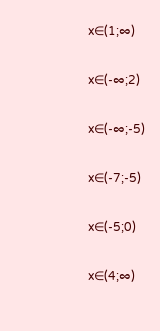x∈(1;∞)

x∈(-∞;2)

x∈(-∞;-5)

x∈(-7;-5)

x∈(-5;0)

x∈(4;∞)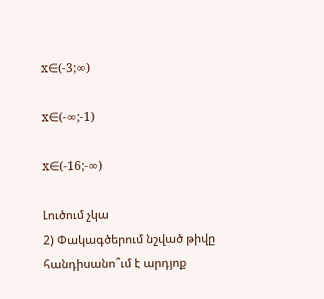x∈(-3;∞)

x∈(-∞;-1)

x∈(-16;-∞)

Լուծում չկա
2) Փակագծերում նշված թիվը հանդիսանո՞ւմ է արդյոք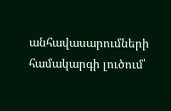անհավասարումների համակարգի լուծում՝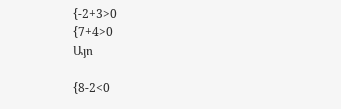{-2+3>0
{7+4>0
Այո

{8-2<0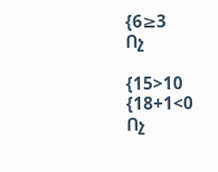{6≥3
Ոչ

{15>10
{18+1<0
Ոչ